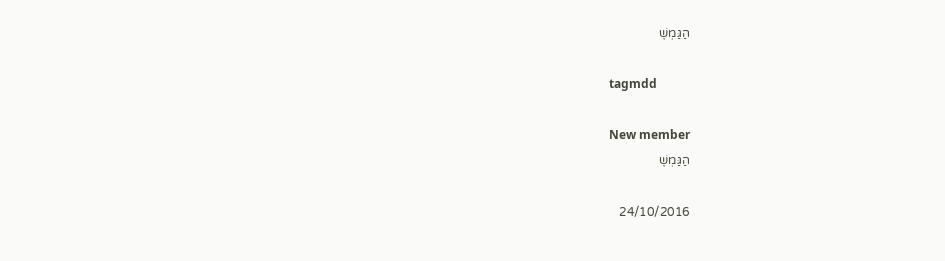הַגַּמְשֶׁ

tagmdd

New member
הַגַּמְשֶׁ

24/10/2016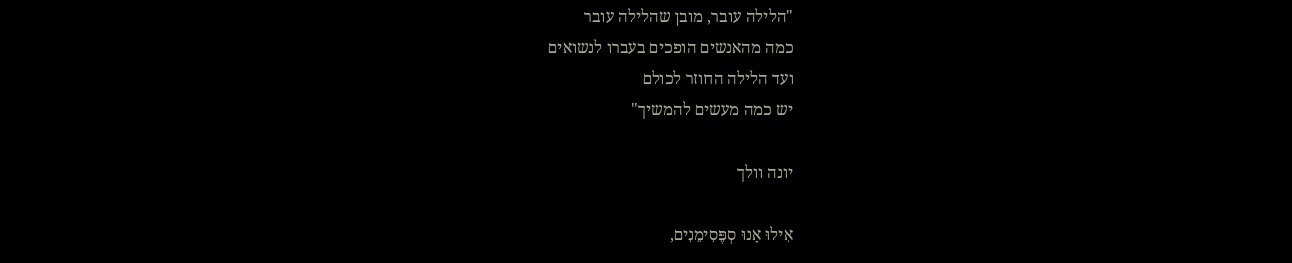"הלילה עובר, מובן שהלילה עובר
כמה מהאנשים הופכים בעברו לנשואים
ועד הלילה החוזר לכולם
יש כמה מעשים להמשיך"

יונה וולך

אִילוּ אָנוּ סְפֶּסִימֵנִים,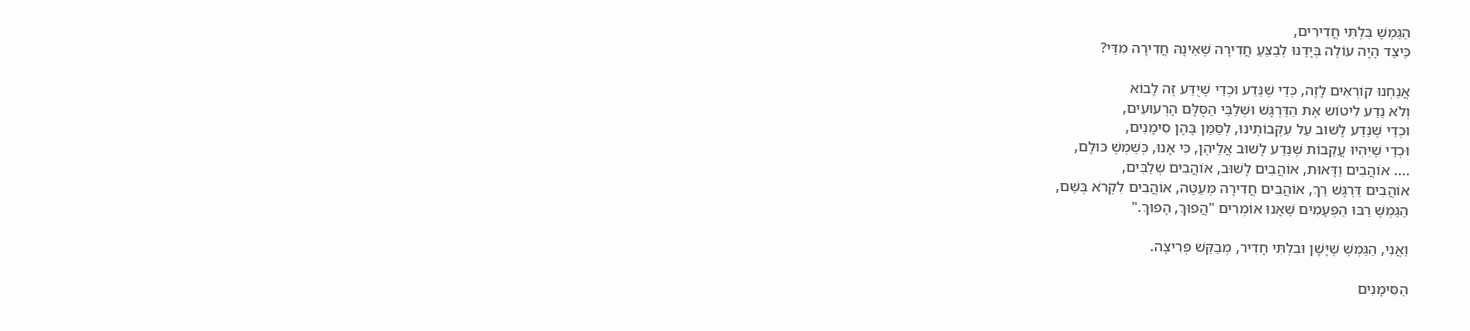הַגַּמְשֶׁ בִּלְתִּי חֲדִירִים,
כֵּיצַד הָיָה עוֹלֶה בְּיָדֵנוּ לְבַצֵּעַ חֲדִירָה שֶׁאֵינָהּ חֲדִירָה מִדַּי?

אֲנַחְנוּ קוֹרְאִים לָזֶה, כְּדֵי שֶׁנֵּדַע וּכְדֵי שֶׁיֻדַּע זֶּה לָבוֹא
וְלֹא נֵדַע לִיטוֹש אֶת הַדַּרְגָּשׁ וּשְׁלַבֵּי הַסֻּלָּם הָרְעוּעִים,
וּכְדֵי שֶׁנֵּדַע לָשׁוּב עַל עִקְּבוֹתֶינוּ, לְסַמֵּן בָּהֶן סִימָנִים,
וּכְדֵי שֶׁיִּהְיוּ עֲקֵבוֹת שֶׁנֵּדַע לָשׁוּב אֲלֵיהֶן, כִּי אָנוּ, כְּשֵׁמְשֶׁ כּוּלָם,
.... אוֹהֲבִים וַדָּאוּת, אוֹהֲבִים לָשׁוּב, אוֹהֲבִים שְׁלַבִּים,
אוֹהֲבִים דַּרְגָּשׁ רַךְ, אוֹהֲבִים חֲדִירָה מְעַטָּה, אוֹהֲבִים לִקְרֹא בְּשֵׁם,
הַגַּמְשֶׁ רַבּוּ הַפְּעָמִים שֶׁאָנוּ אוֹמְרִים "הֲפוּךְ, הָפוּךְ."

וַאֲנִי, הַגַּמְשֶׁ שֶׁיָּשָׁן וּבִלְתִּי חָדִיר, מְבַקֵּשׁ פְּרִיצָה.

הַסִּימָנִים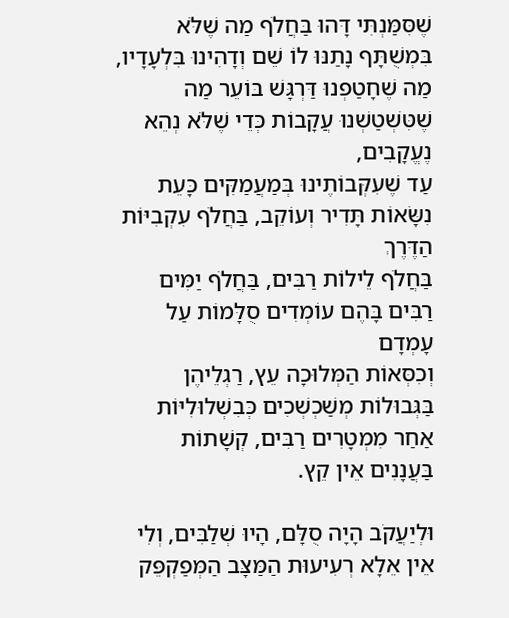שֶׁסִּמַּנְתִּי דָּהוּ בַּחֲלֹף מַה שֶׁלֹּא בִּמְשֻׁתָּף נָתַנּוּ לוֹ שֵׁם וְדָהִינוּ בִּלְעָדָיו,
מַה שֶׁחָטַפְנוּ דַּרְגָּשׁ בּוֹעֵר מַה שֶׁטִּשְׁטַשְׁנוּ עֲקָבוֹת כְּדֵי שֶׁלֹּא נְהֵא נֶעֱקָבִים,
עַד שֶׁעִקְּבוֹתֶינוּ בְּמַעֲמַקִּים כָּעֵת נִשָּׂאוֹת תָּדִיר וְעוֹקֵב, בַּחֲלֹף עִקְבִיּוֹת הַדֶּרֶךְ
בַּחֲלֹף לֵילוֹת רַבִּים, בַּחֲלֹף יַמִּים רַבִּים בָּהֶם עוֹמְדִים סֻלָּמוֹת עַל עָמְדָם
וְכִסְּאוֹת הַמְּלוּכָה עֵץ, רַגְלֵיהֶן בַּגְּבוּלוֹת מְשַׁכְשְׁכִים כְּבִשְׁלוּלִיּוֹת
אַחַר מִמְטָרִים רַבִּים, קְשָׁתוֹת בַּעֲנָנִים אֵין קֵץ.

וּלְיַעֲקֹב הָיָה סֻלָּם, הָיוּ שְׁלַבִּים, וְלִי אֵין אֵלָא רְעִיעוּת הַמַּצָּב הַמְּפַקְפֵּק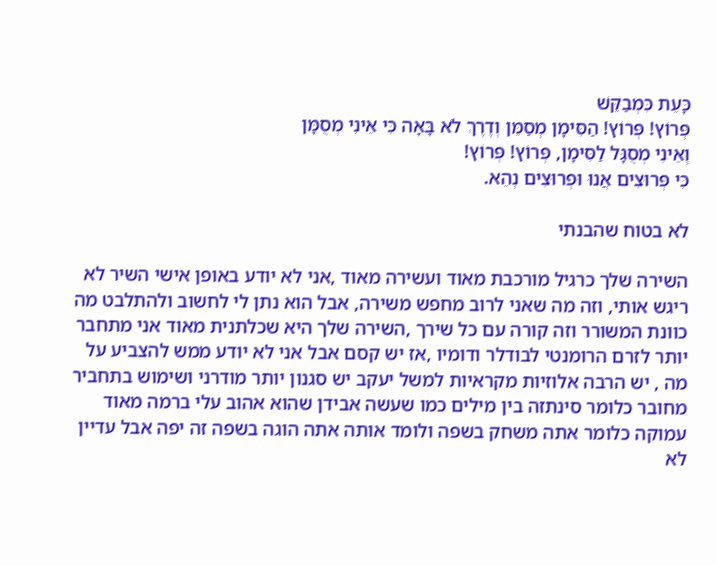כָּעֵת כִּמְבַקֵּשׁ
פְּרוֹץ! פְּרוֹץ! הַסִּימָן מְסַמֵּן וְדֶרֶךְ לֹא בָּאָה כִּי אֵינִי מְסֻמָּן
וְאֵינִי מְסֻגָּל לַסִּימָן, פְּרוֹץ! פְּרוֹץ!
כִּי פְּרוּצִים אֲנוּ וּפְרוּצִים נְהֵא.

לא בטוח שהבנתי

השירה שלך כרגיל מורכבת מאוד ועשירה מאוד ,אני לא יודע באופן אישי השיר לא ריגש אותי, וזה מה שאני לרוב מחפש משירה, אבל הוא נתן לי לחשוב ולהתלבט מה כוונת המשורר וזה קורה עם כל שירך ,השירה שלך היא שכלתנית מאוד אני מתחבר יותר לזרם הרומנטי לבודלר ודומיו ,אז יש קסם אבל אני לא יודע ממש להצביע על מה , יש הרבה אלוזיות מקראיות למשל יעקב יש סגנון יותר מודרני ושימוש בתחביר מחובר כלומר סינתזה בין מילים כמו שעשה אבידן שהוא אהוב עלי ברמה מאוד עמוקה כלומר אתה משחק בשפה ולומד אותה אתה הוגה בשפה זה יפה אבל עדיין לא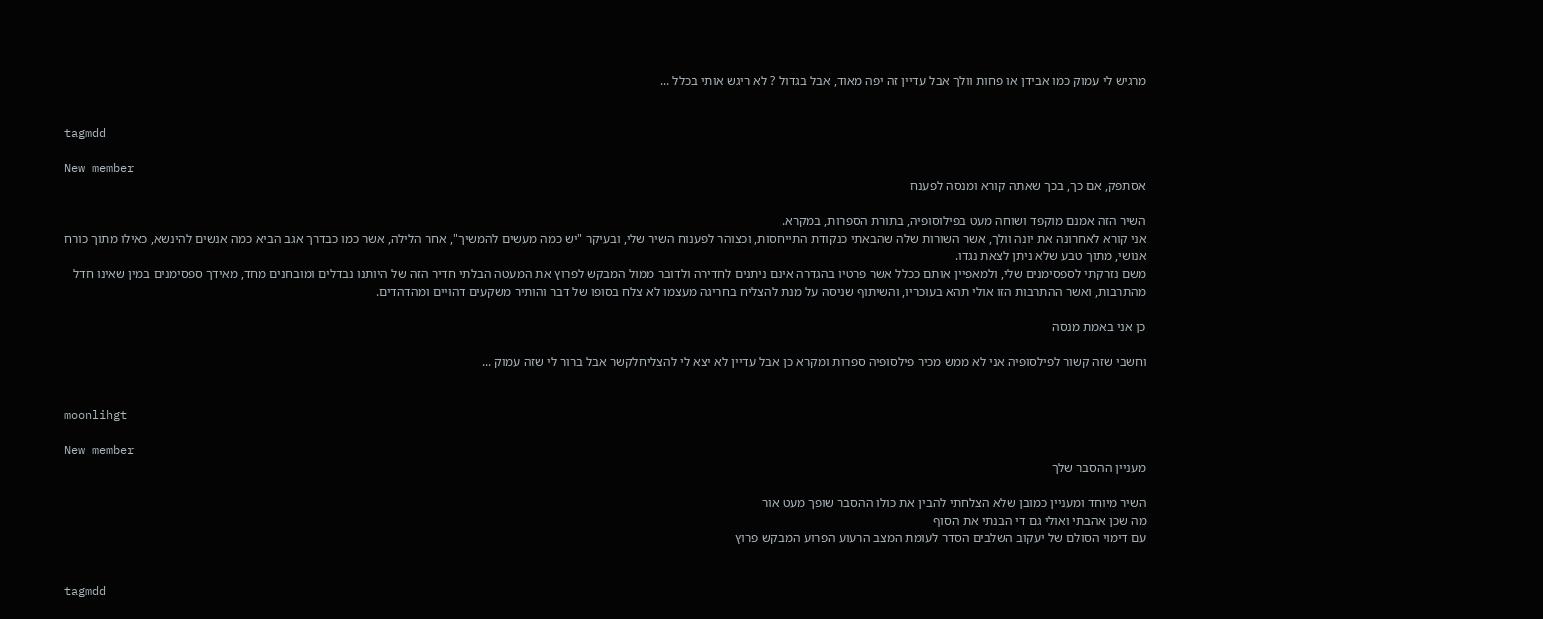מרגיש לי עמוק כמו אבידן או פחות וולך אבל עדיין זה יפה מאוד, אבל בגדול ? לא ריגש אותי בכלל ...


tagmdd

New member
אסתפק, אם כך, בכך שאתה קורא ומנסה לפענח

השיר הזה אמנם מוקפד ושוחה מעט בפילוסופיה, בתורת הספרות, במקרא.
אני קורא לאחרונה את יונה וולך, אשר השורות שלה שהבאתי כנקודת התייחסות, וכצוהר לפענוח השיר שלי, ובעיקר "יש כמה מעשים להמשיך", אחר הלילה, אשר כמו כבדרך אגב הביא כמה אנשים להינשא, כאילו מתוך כורח אנושי, מתוך טבע שלא ניתן לצאת נגדו.
משם נזרקתי לספסימנים שלי, ולמאפיין אותם ככלל אשר פרטיו בהגדרה אינם ניתנים לחדירה ולדובר ממול המבקש לפרוץ את המעטה הבלתי חדיר הזה של היותנו נבדלים ומובחנים מחד, מאידך ספסימנים במין שאינו חדל מהתרבות, ואשר ההתרבות הזו אולי תהא בעוכריו, והשיתוף שניסה על מנת להצליח בחריגה מעצמו לא צלח בסופו של דבר והותיר משקעים דהויים ומהדהדים.

כן אני באמת מנסה

וחשבי שזה קשור לפילסופיה אני לא ממש מכיר פילסופיה ספרות ומקרא כן אבל עדיין לא יצא לי להצליחלקשר אבל ברור לי שזה עמוק ...


moonlihgt

New member
מעניין ההסבר שלך

השיר מיוחד ומעניין כמובן שלא הצלחתי להבין את כולו ההסבר שופך מעט אור
מה שכן אהבתי ואולי גם די הבנתי את הסוף
עם דימוי הסולם של יעקוב השלבים הסדר לעומת המצב הרעוע הפרוע המבקש פרוץ


tagmdd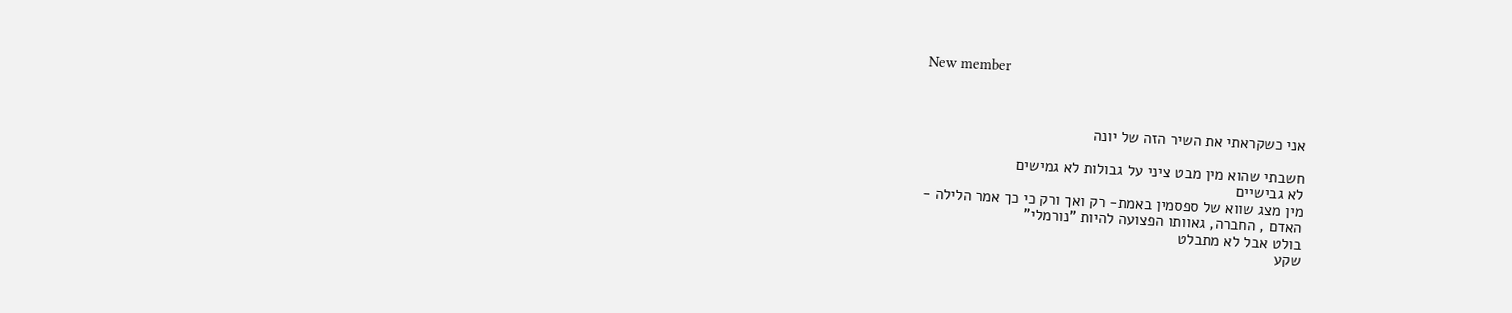New member



אני כשקראתי את השיר הזה של יונה

חשבתי שהוא מין מבט ציני על גבולות לא גמישים
לא גבישיים
מין מצג שווא של ספסמין באמת- רק ואך ורק כי כך אמר הלילה -
האדם , החברה, גאוותו הפצועה להיות "נורמלי"
בולט אבל לא מתבלט
שקע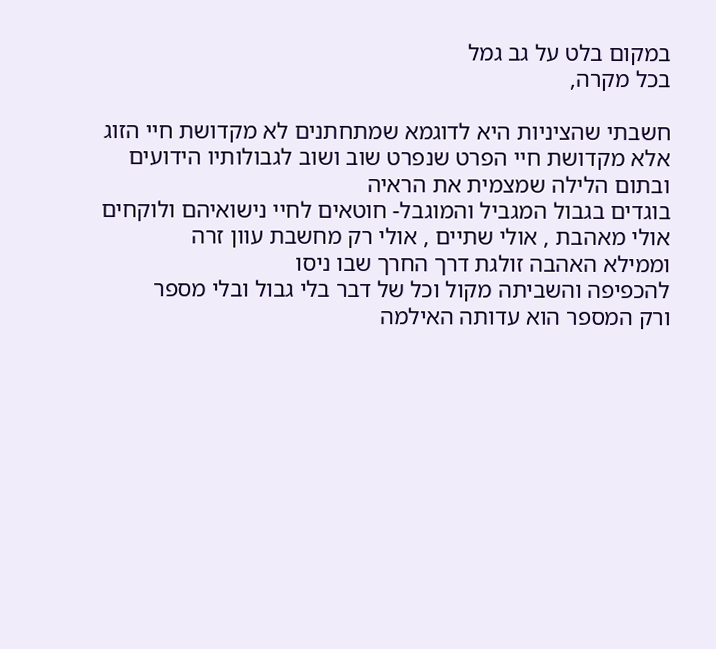במקום בלט על גב גמל
בכל מקרה,

חשבתי שהציניות היא לדוגמא שמתחתנים לא מקדושת חיי הזוג
אלא מקדושת חיי הפרט שנפרט שוב ושוב לגבולותיו הידועים
ובתום הלילה שמצמית את הראיה
בוגדים בגבול המגביל והמוגבל- חוטאים לחיי נישואיהם ולוקחים
אולי מאהבת , אולי שתיים , אולי רק מחשבת עוון זרה
וממילא האהבה זולגת דרך החרך שבו ניסו
להכפיפה והשביתה מקול וכל של דבר בלי גבול ובלי מספר
ורק המספר הוא עדותה האילמה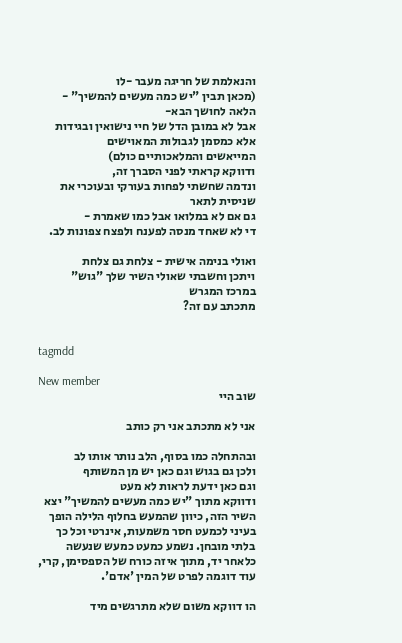והנאלמת של חריגה מעבר -לו
(מכאן תבין "יש כמה מעשים להמשיך" - הלאה לחושך הבא-
אבל לא במובן הדל של חיי נישואין ובגידות אלא כמסמן לגבולות המאוישים
המייאשים והמלאכותיים כולם)
ודווקא קראתי לפני הסברך זה,
ונדמה שחשתי לפחות בעורקי ובעוכרי את שניסית לתאר
גם אם לא במלואו אבל כמו שאמרת -
די לא שאחד מנסה לפענח ולפצח צפונות לב.

ואולי בנימה אישית - צלחת גם צלחת
ויתכן וחשבתי שאולי השיר שלך "גוש"
במרכז המגרש
מתכתב עם זה?


tagmdd

New member
שוב היי

אני לא מתכתב אני רק כותב

ובהתחלה כמו בסוף, הלב נותר אותו לב
ולכן גם בגוש וגם כאן יש מן המשותף
וגם כאן ידעת לראות לא מעט
ודווקא מתוך "יש כמה מעשים להמשיך" יצא השיר הזה, כיוון שהמעש בחלוף הלילה הופך בעיני לכמעט חסר משמעות, אינרטי וכל כך בלתי מובחן. נשמע כמעט כמעש שנעשה כלאחר יד, מתוך איזה כורח של הספסימן, קרי, עוד דוגמה לפרט של המין 'אדם'.

הו דווקא משום שלא מתרגשים מיד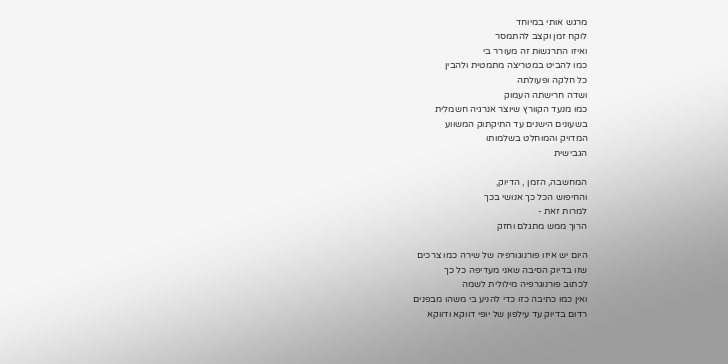מרגש אותי במיוחד
לוקח זמן וקצב להתמסר
ואיזו התרגשות זה מעורר בי
כמו להביט במטריצה מתמטית ולהבין
כל חלקה ופעולתה
ושדה חרישתה העמוק
כמו מנעד הקוורץ שיוצר אנרגיה חשמלית
בשעונים הישנים עד התיקתוק המשווע
המדויק והמוחלט בשלמותו
הגבישית

המחשבה, הזמן , הדיוק,
והחיפוש הכל כך אנושי בכך
למרות זאת -
הרוך ממש מתגלם וחזק

היום יש איזו פורנוגורפיה של שירה כמו צרכים
שזו בדיוק הסיבה שאני מעדיפה כל כך
לכתוב פורנוגרפיה מילולית לשמה
ואין כמו כתיבה כזו כדי להניע בי משהו מבפנים
רדום בדיוק עד עילפון של יופי דווקא ודווקא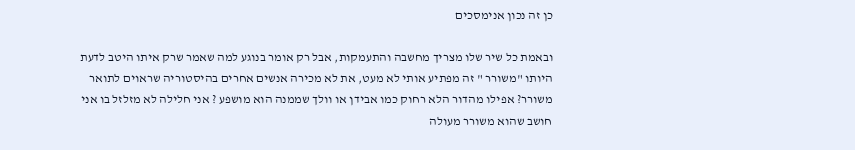כן זה נכון אנימסכים

ובאמת כל שיר שלו מצריך מחשבה והתעמקות, אבל רק אומר בנוגע למה שאמר שרק איתו היטב לדעת היותו "משורר " זה מפתיע אותי לא מעט, את לא מכירה אנשים אחרים בהיסטוריה שראוים לתואר משורר? אפילו מהדור הלא רחוק כמו אבידן או וולך שממנה הוא מושפע ? אני חלילה לא מזלזל בו אני חושב שהוא משורר מעולה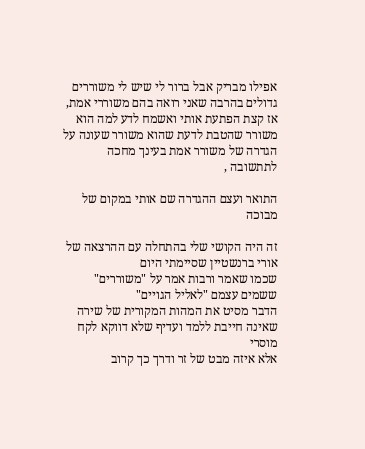אפילו מבריק אבל ברור לי שיש לי משוררים גדולים בהרבה שאני רואה בהם משוררי אמת, אז קצת הפתעת אותי ואשמח לדע למה הוא משורר שהטבת לדעת שהוא משורר שעונה על הגדרה של משורר אמת בעינך מחכה לתתשובה ,

התואר ועצם ההגדרה שם אותי במקום של מבוכה

זה היה הקושי שלי בהתחלה עם ההרצאה של אורי ברנשטיין שסיימתי היום
שכמו שאמר ורבות אמר על "משוררים" ששמים עצמם "לאליל הגויים"
הדבר מסיט את המהות המקורית של שירה
שאינה חייבת ללמד ועדיף שלא דווקא לקח מוסרי
אלא איזה מבט של זר ודרך כך קרוב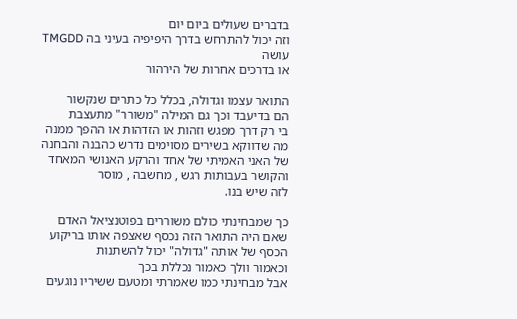בדברים שעולים ביום יום
וזה יכול להתרחש בדרך היפיפיה בעיני בה TMGDD עושה
או בדרכים אחרות של הירהור

התואר עצמו וגדולה, בכלל כל כתרים שנקשור
הם בדיעבד וכך גם המילה "משורר" מתעצבת
בי רק דרך מפגש וזהות או הזדהות או ההפך ממנה
מה שדווקא בשירים מסוימים נדרש כהבנה והבחנה
של האני האמיתי של אחד והרקע האנושי המאחד
והקושר בעבותות רגש , מחשבה , מוסר
לזה שיש בנו.

כך שמבחינתי כולם משוררים בפוטנציאל האדם
שאם היה התואר הזה נכסף שאצפה אותו בריקוע
הכסף של אותה "גדולה" יכול להשתנות
וכאמור וולך כאמור נכללת בכך
אבל מבחינתי כמו שאמרתי ומטעם ששיריו נוגעים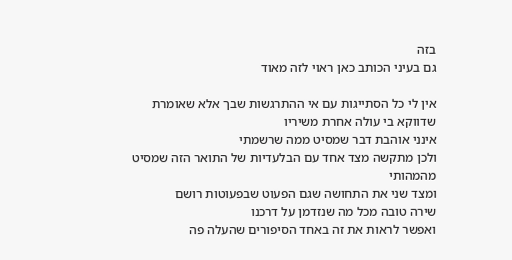בזה
גם בעיני הכותב כאן ראוי לזה מאוד

אין לי כל הסתייגות עם אי ההתרגשות שבך אלא שאומרת
שדווקא בי עולה אחרת משיריו
אינני אוהבת דבר שמסיט ממה שרשמתי
ולכן מתקשה מצד אחד עם הבלעדיות של התואר הזה שמסיט
מהמהותי
ומצד שני את התחושה שגם הפעוט שבפעוטות רושם
שירה טובה מכל מה שנזדמן על דרכנו
ואפשר לראות את זה באחד הסיפורים שהעלה פה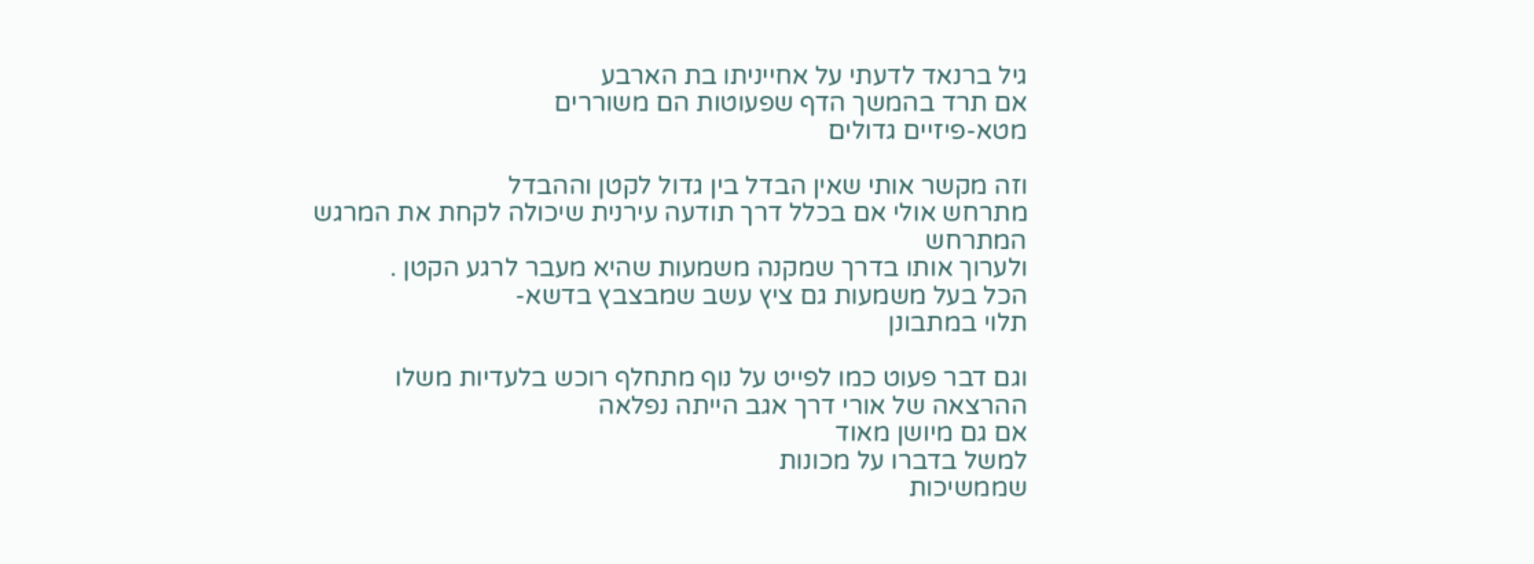גיל ברנאד לדעתי על אחייניתו בת הארבע
אם תרד בהמשך הדף שפעוטות הם משוררים
מטא-פיזיים גדולים

וזה מקשר אותי שאין הבדל בין גדול לקטן וההבדל
מתרחש אולי אם בכלל דרך תודעה עירנית שיכולה לקחת את המרגש
המתרחש
ולערוך אותו בדרך שמקנה משמעות שהיא מעבר לרגע הקטן .
הכל בעל משמעות גם ציץ עשב שמבצבץ בדשא-
תלוי במתבונן

וגם דבר פעוט כמו לפייט על נוף מתחלף רוכש בלעדיות משלו
ההרצאה של אורי דרך אגב הייתה נפלאה
אם גם מיושן מאוד
למשל בדברו על מכונות
שממשיכות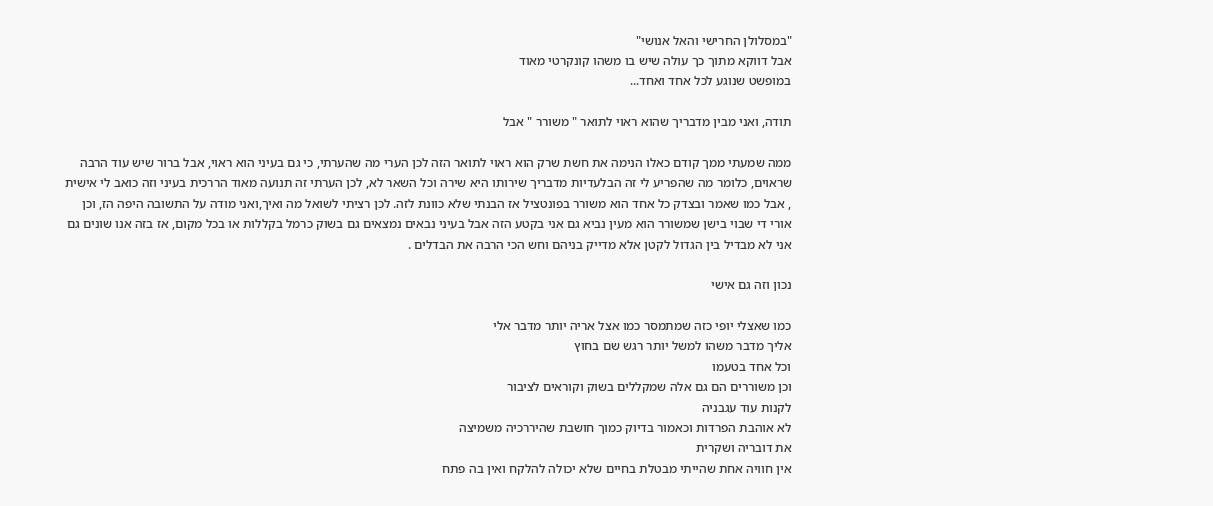"במסלולן החרישי והאל אנושי"
אבל דווקא מתוך כך עולה שיש בו משהו קונקרטי מאוד
במופשט שנוגע לכל אחד ואחד...

תודה, ואני מבין מדבריך שהוא ראוי לתואר " משורר " אבל

ממה שמעתי ממך קודם כאלו הנימה את חשת שרק הוא ראוי לתואר הזה לכן הערי מה שהערתי, כי גם בעיני הוא ראוי, אבל ברור שיש עוד הרבה שראוים, כלומר מה שהפריע לי זה הבלעדיות מדבריך שירותו היא שירה וכל השאר לא, לכן הערתי זה תנועה מאוד הררכית בעיני וזה כואב לי אישית , אבל כמו שאמר ובצדק כל אחד הוא משורר בפונטציל אז הבנתי שלא כוונת לזה. לכן רציתי לשואל מה ואיך,ואני מודה על התשובה היפה הז, וכן אורי די שבוי בישן שמשורר הוא מעין נביא גם אני בקטע הזה אבל בעיני נבאים נמצאים גם בשוק כרמל בקללות או בכל מקום, אז בזה אנו שונים גם אני לא מבדיל בין הגדול לקטן אלא מדייק בניהם וחש הכי הרבה את הבדלים .

נכון וזה גם אישי

כמו שאצלי יופי כזה שמתמסר כמו אצל אריה יותר מדבר אלי
אליך מדבר משהו למשל יותר רגש שם בחוץ
וכל אחד בטעמו
וכן משוררים הם גם אלה שמקללים בשוק וקוראים לציבור
לקנות עוד עגבניה
לא אוהבת הפרדות וכאמור בדיוק כמוך חושבת שהיררכיה משמיצה
את דובריה ושקרית
אין חוויה אחת שהייתי מבטלת בחיים שלא יכולה להלקח ואין בה פתח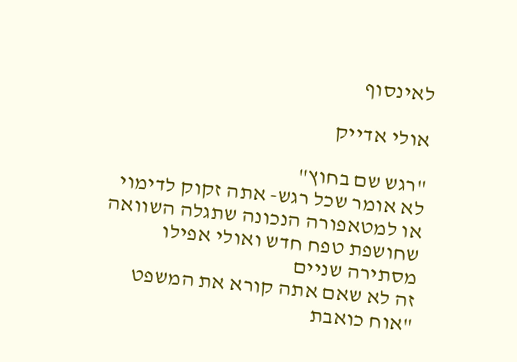לאינסוף

אולי אדייק

"רגש שם בחוץ"
לא אומר שכל רגש- אתה זקוק לדימוי
או למטאפורה הנכונה שתגלה השוואה
שחושפת טפח חדש ואולי אפילו מסתירה שניים
זה לא שאם אתה קורא את המשפט
"אוח כואבת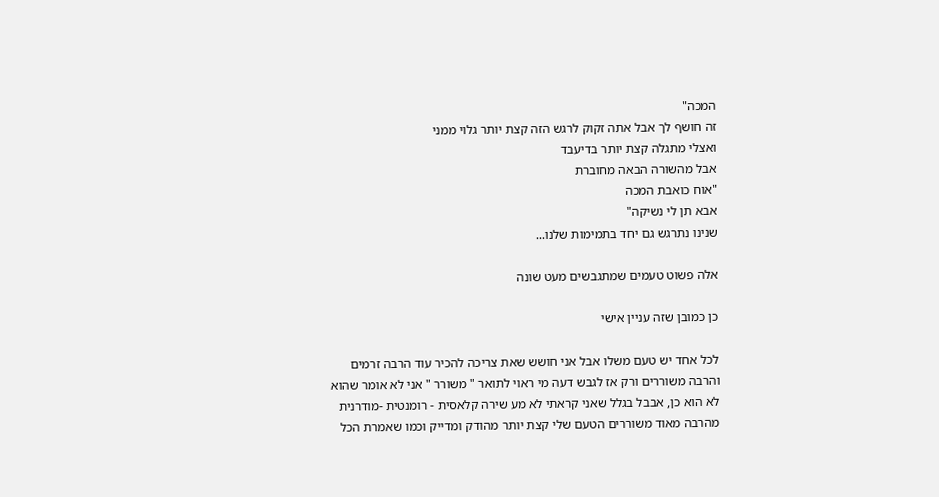המכה"
זה חושף לך אבל אתה זקוק לרגש הזה קצת יותר גלוי ממני
ואצלי מתגלה קצת יותר בדיעבד
אבל מהשורה הבאה מחוברת
"אוח כואבת המכה
אבא תן לי נשיקה"
שנינו נתרגש גם יחד בתמימות שלנו...

אלה פשוט טעמים שמתגבשים מעט שונה

כן כמובן שזה עניין אישי

לכל אחד יש טעם משלו אבל אני חושש שאת צריכה להכיר עוד הרבה זרמים והרבה משוררים ורק אז לגבש דעה מי ראוי לתואר " משורר " אני לא אומר שהוא לא הוא כן, אבבל בגלל שאני קראתי לא מע שירה קלאסית - רומנטית -מודרנית מהרבה מאוד משוררים הטעם שלי קצת יותר מהודק ומדייק וכמו שאמרת הכל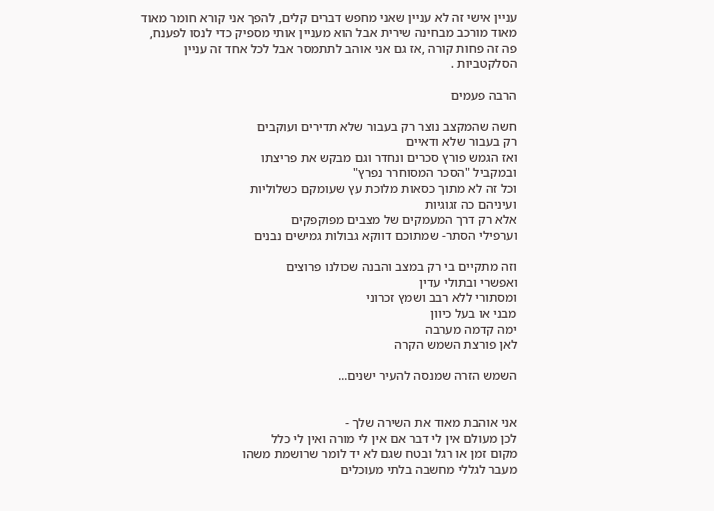עניין אישי זה לא עניין שאני מחפש דברים קלים, להפך אני קורא חומר מאוד מאוד מורכב מבחינה שירית אבל הוא מעניין אותי מספיק כדי לנסו לפענח, פה זה פחות קורה ,אז גם אני אוהב לתתמסר אבל לכל אחד זה עניין הסלקטביות .

הרבה פעמים

חשה שהמקצב נוצר רק בעבור שלא תדירים ועוקבים
רק בעבור שלא ודאיים
ואז הגמש פורץ סכרים ונחדר וגם מבקש את פריצתו
ובמקביל "הסכר המסוחרר נפרץ"
וכל זה לא מתוך כסאות מלוכת עץ שעומקם כשלוליות
ועיניהם כה זגוגיות
אלא רק דרך המעמקים של מצבים מפוקפקים
וערפילי הסתר- שמתוכם דווקא גבולות גמישים נבנים

וזה מתקיים בי רק במצב והבנה שכולנו פרוצים
ואפשרי ובתולי עדין
ומסתורי ללא רבב ושמץ זכרוני
מבני או בעל כיוון
ימה קדמה מערבה
לאן פורצת השמש הקרה

השמש הזרה שמנסה להעיר ישנים...


אני אוהבת מאוד את השירה שלך -
לכן מעולם אין לי דבר אם אין לי מורה ואין לי כלל
מקום זמן או רגל ובטח שגם לא יד לומר שרושמת משהו
מעבר לגללי מחשבה בלתי מעוכלים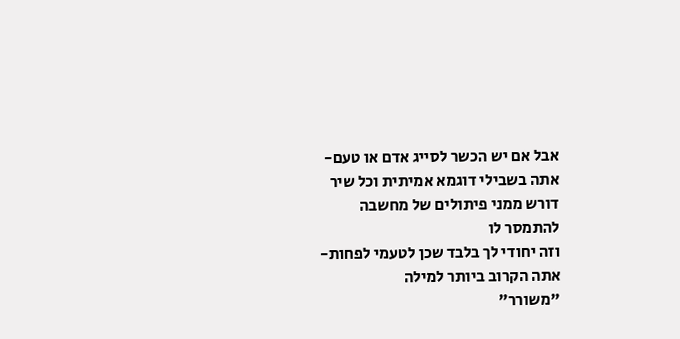אבל אם יש הכשר לסייג אדם או טעם-
אתה בשבילי דוגמא אמיתית וכל שיר
דורש ממני פיתולים של מחשבה
להתמסר לו
וזה יחודי לך בלבד שכן לטעמי לפחות-
אתה הקרוב ביותר למילה
"משורר"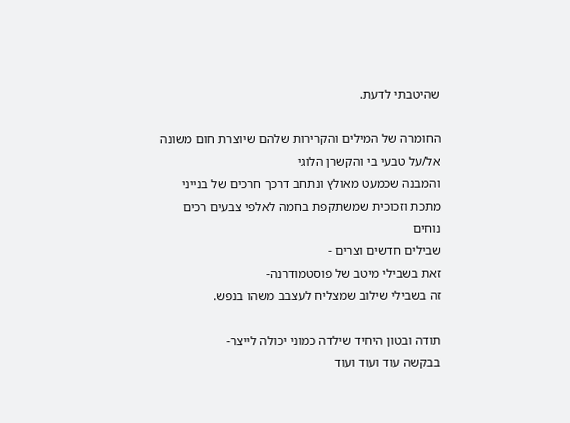שהיטבתי לדעת.

החומרה של המילים והקרירות שלהם שיוצרת חום משונה
אל/על טבעי בי והקשרן הלוגי
והמבנה שכמעט מאולץ ונתחב דרכך חרכים של בנייני
מתכת וזכוכית שמשתקפת בחמה לאלפי צבעים רכים
נוחים
שבילים חדשים וצרים -
זאת בשבילי מיטב של פוסטמודרנה-
זה בשבילי שילוב שמצליח לעצבב משהו בנפש.

תודה ובטון היחיד שילדה כמוני יכולה לייצר-
בבקשה עוד ועוד ועוד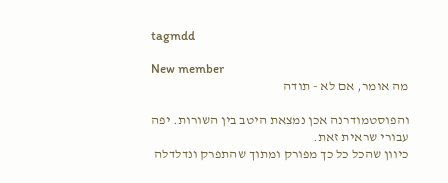tagmdd

New member
מה אומר, אם לא - תודה

והפוסטמודרנה אכן נמצאת היטב בין השורות. יפה עבורי שראית זאת.
כיוון שהכל כל כך מפורק ומתוך שהתפרק ונדלדלה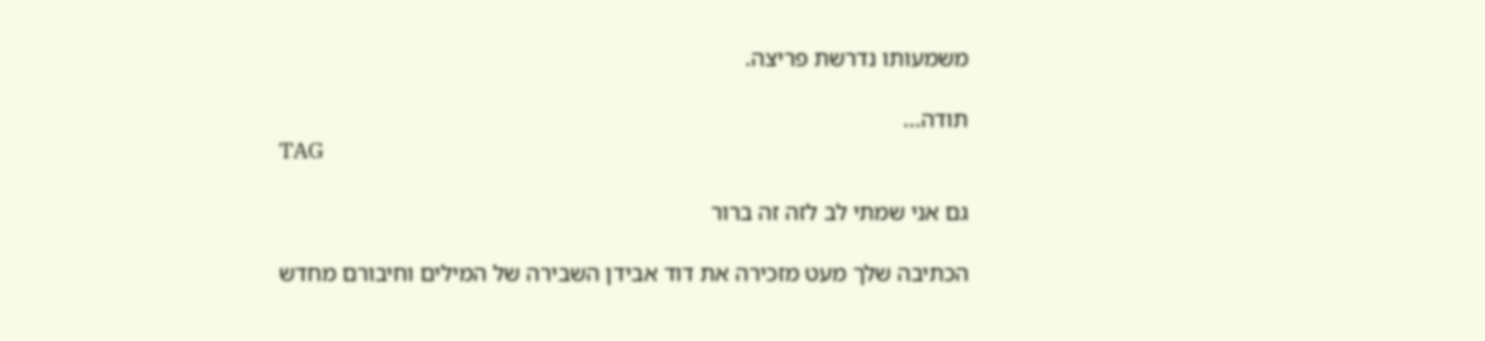משמעותו נדרשת פריצה.

תודה...
TAG

גם אני שמתי לב לזה זה ברור

הכתיבה שלך מעט מזכירה את דוד אבידן השבירה של המילים וחיבורם מחדש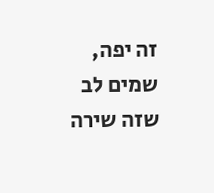זה יפה, שמים לב שזה שירה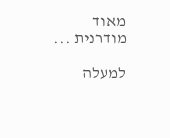מאוד מודרנית ...

למעלה